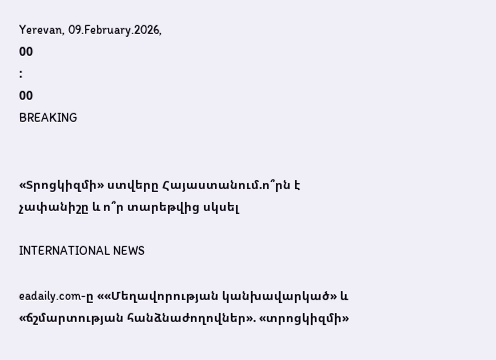Yerevan, 09.February.2026,
00
:
00
BREAKING


«Տրոցկիզմի» ստվերը Հայաստանում.ո՞րն է չափանիշը և ո՞ր տարեթվից սկսել

INTERNATIONAL NEWS

eadaily.com-ը ««Մեղավորության կանխավարկած» և «ճշմարտության հանձնաժողովներ». «տրոցկիզմի»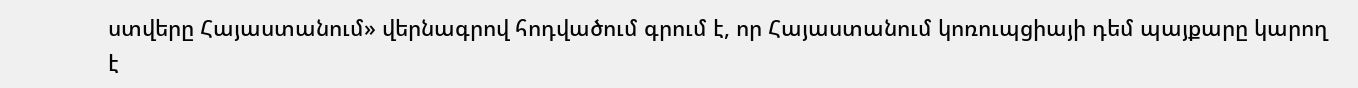ստվերը Հայաստանում» վերնագրով հոդվածում գրում է, որ Հայաստանում կոռուպցիայի դեմ պայքարը կարող է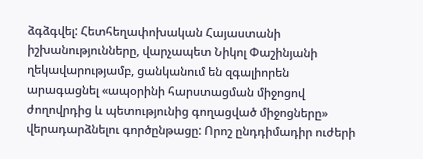ձգձգվել: Հետհեղափոխական Հայաստանի իշխանությունները, վարչապետ Նիկոլ Փաշինյանի ղեկավարությամբ, ցանկանում են զգալիորեն արագացնել «ապօրինի հարստացման միջոցով ժողովրդից և պետությունից գողացված միջոցները» վերադարձնելու գործընթացը: Որոշ ընդդիմադիր ուժերի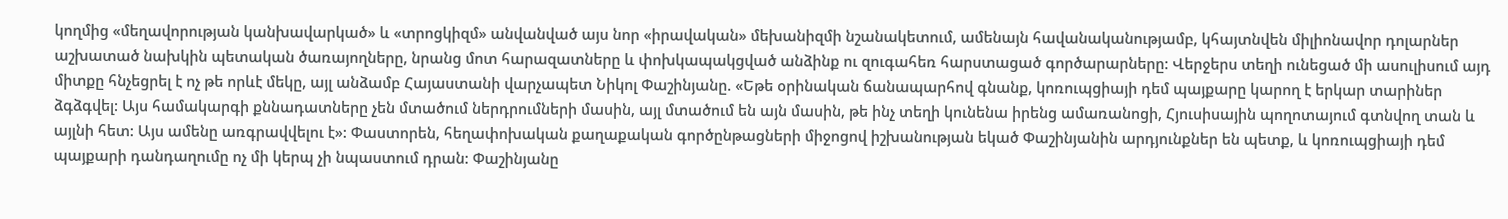կողմից «մեղավորության կանխավարկած» և «տրոցկիզմ» անվանված այս նոր «իրավական» մեխանիզմի նշանակետում, ամենայն հավանականությամբ, կհայտնվեն միլիոնավոր դոլարներ աշխատած նախկին պետական ծառայողները, նրանց մոտ հարազատները և փոխկապակցված անձինք ու զուգահեռ հարստացած գործարարները: Վերջերս տեղի ունեցած մի ասուլիսում այդ միտքը հնչեցրել է ոչ թե որևէ մեկը, այլ անձամբ Հայաստանի վարչապետ Նիկոլ Փաշինյանը. «Եթե օրինական ճանապարհով գնանք, կոռուպցիայի դեմ պայքարը կարող է երկար տարիներ ձգձգվել: Այս համակարգի քննադատները չեն մտածում ներդրումների մասին, այլ մտածում են այն մասին, թե ինչ տեղի կունենա իրենց ամառանոցի, Հյուսիսային պողոտայում գտնվող տան և այլնի հետ: Այս ամենը առգրավվելու է»: Փաստորեն, հեղափոխական քաղաքական գործընթացների միջոցով իշխանության եկած Փաշինյանին արդյունքներ են պետք, և կոռուպցիայի դեմ պայքարի դանդաղումը ոչ մի կերպ չի նպաստում դրան: Փաշինյանը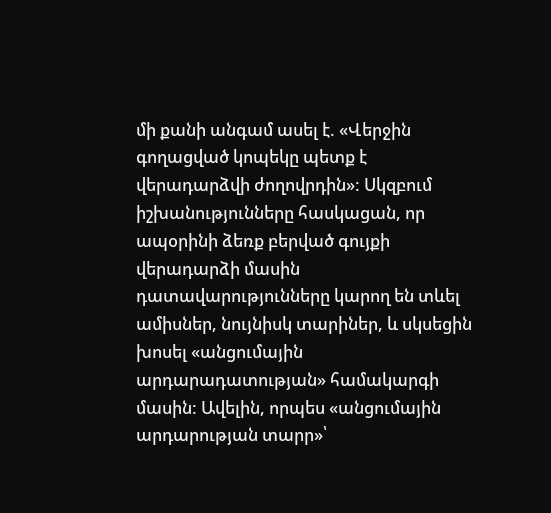մի քանի անգամ ասել է. «Վերջին գողացված կոպեկը պետք է վերադարձվի ժողովրդին»: Սկզբում իշխանությունները հասկացան, որ ապօրինի ձեռք բերված գույքի վերադարձի մասին դատավարությունները կարող են տևել ամիսներ, նույնիսկ տարիներ, և սկսեցին խոսել «անցումային արդարադատության» համակարգի մասին: Ավելին, որպես «անցումային արդարության տարր»՝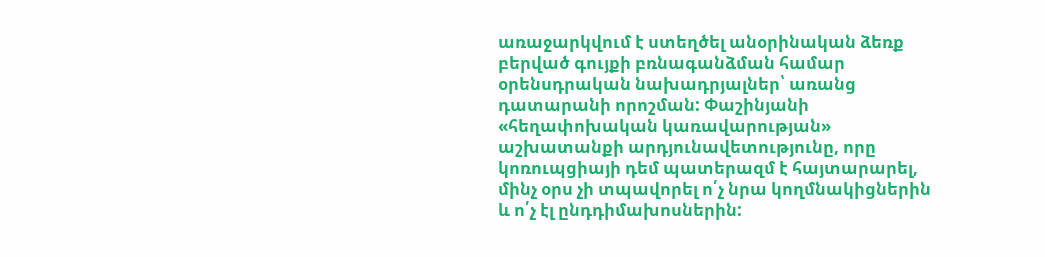առաջարկվում է ստեղծել անօրինական ձեռք բերված գույքի բռնագանձման համար օրենսդրական նախադրյալներ՝ առանց դատարանի որոշման: Փաշինյանի «հեղափոխական կառավարության» աշխատանքի արդյունավետությունը, որը կոռուպցիայի դեմ պատերազմ է հայտարարել, մինչ օրս չի տպավորել ո՛չ նրա կողմնակիցներին և ո՛չ էլ ընդդիմախոսներին: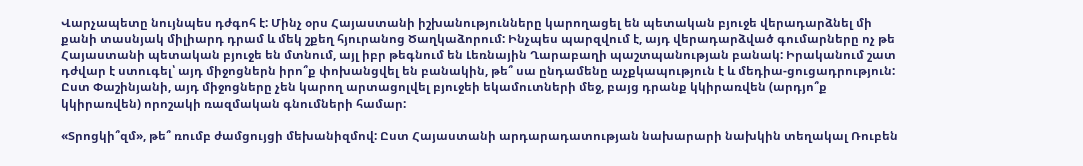Վարչապետը նույնպես դժգոհ է: Մինչ օրս Հայաստանի իշխանությունները կարողացել են պետական բյուջե վերադարձնել մի քանի տասնյակ միլիարդ դրամ և մեկ շքեղ հյուրանոց Ծաղկաձորում: Ինչպես պարզվում է, այդ վերադարձված գումարները ոչ թե Հայաստանի պետական բյուջե են մտնում, այլ իբր թեգնում են Լեռնային Ղարաբաղի պաշտպանության բանակ: Իրականում շատ դժվար է ստուգել՝ այդ միջոցներն իրո՞ք փոխանցվել են բանակին, թե՞ սա ընդամենը աչքկապություն է և մեդիա-ցուցադրություն: Ըստ Փաշինյանի, այդ միջոցները չեն կարող արտացոլվել բյուջեի եկամուտների մեջ, բայց դրանք կկիրառվեն (արդյո՞ք կկիրառվեն) որոշակի ռազմական գնումների համար:

«Տրոցկի՞զմ», թե՞ ռումբ ժամցույցի մեխանիզմով: Ըստ Հայաստանի արդարադատության նախարարի նախկին տեղակալ Ռուբեն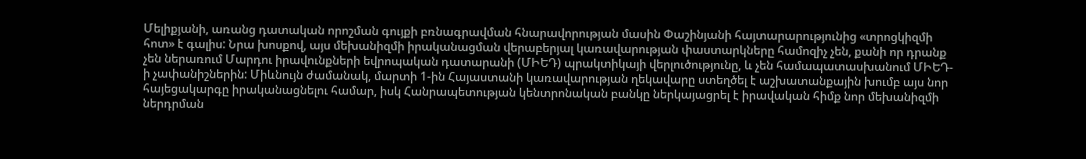Մելիքյանի, առանց դատական որոշման գույքի բռնագրավման հնարավորության մասին Փաշինյանի հայտարարությունից «տրոցկիզմի հոտ» է գալիս: Նրա խոսքով, այս մեխանիզմի իրականացման վերաբերյալ կառավարության փաստարկները համոզիչ չեն, քանի որ դրանք չեն ներառում Մարդու իրավունքների եվրոպական դատարանի (ՄԻԵԴ) պրակտիկայի վերլուծությունը, և չեն համապատասխանում ՄԻԵԴ-ի չափանիշներին: Միևնույն ժամանակ, մարտի 1-ին Հայաստանի կառավարության ղեկավարը ստեղծել է աշխատանքային խումբ այս նոր հայեցակարգը իրականացնելու համար, իսկ Հանրապետության կենտրոնական բանկը ներկայացրել է իրավական հիմք նոր մեխանիզմի ներդրման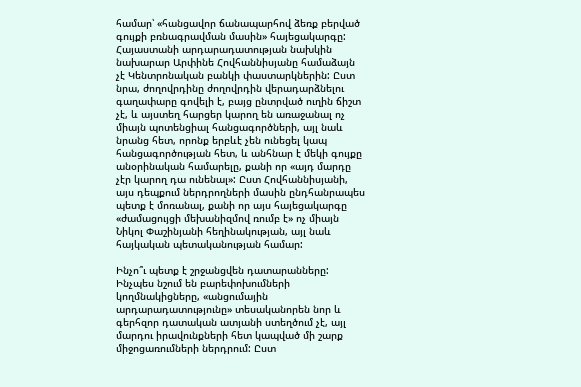համար՝ «հանցավոր ճանապարհով ձեռք բերված գույքի բռնագրավման մասին» հայեցակարգը: Հայաստանի արդարադատության նախկին նախարար Արփինե Հովհաննիսյանը համաձայն չէ Կենտրոնական բանկի փաստարկներին: Ըստ նրա, ժողովրդինը ժողովրդին վերադարձնելու գաղափարը գովելի է, բայց ընտրված ուղին ճիշտ չէ, և այստեղ հարցեր կարող են առաջանալ ոչ միայն պոտենցիալ հանցագործների, այլ նաև նրանց հետ, որոնք երբևէ չեն ունեցել կապ հանցագործության հետ, և անհնար է մեկի գույքը անօրինական համարելը, քանի որ «այդ մարդը չէր կարող դա ունենալ»: Ըստ Հովհաննիսյանի, այս դեպքում ներդրողների մասին ընդհանրապես պետք է մոռանալ, քանի որ այս հայեցակարգը «ժամացույցի մեխանիզմով ռումբ է» ոչ միայն Նիկոլ Փաշինյանի հեղինակության, այլ նաև հայկական պետականության համար:

Ինչո՞ւ պետք է շրջանցվեն դատարանները: Ինչպես նշում են բարեփոխումների կողմնակիցները, «անցումային արդարադատությունը» տեսականորեն նոր և գերհզոր դատական ատյանի ստեղծում չէ, այլ մարդու իրավունքների հետ կապված մի շարք միջոցառումների ներդրում: Ըստ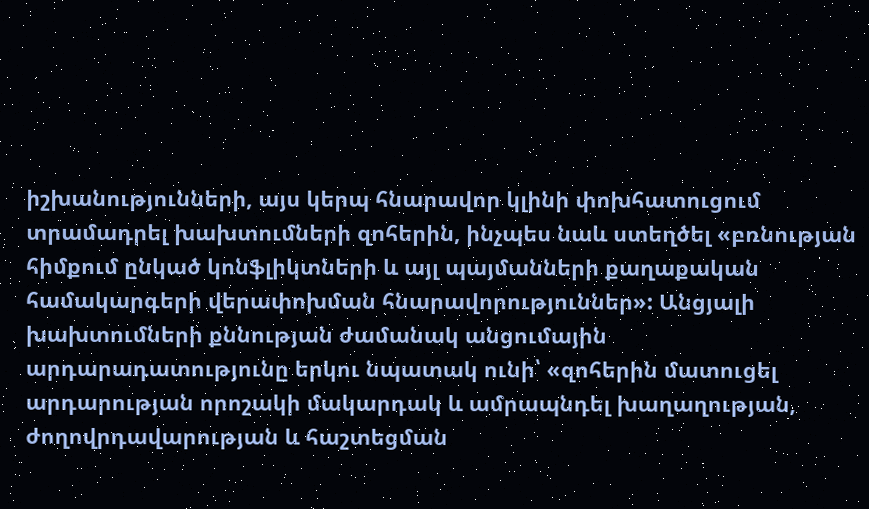իշխանությունների, այս կերպ հնարավոր կլինի փոխհատուցում տրամադրել խախտումների զոհերին, ինչպես նաև ստեղծել «բռնության հիմքում ընկած կոնֆլիկտների և այլ պայմանների քաղաքական համակարգերի վերափոխման հնարավորություններ»: Անցյալի խախտումների քննության ժամանակ անցումային արդարադատությունը երկու նպատակ ունի՝ «զոհերին մատուցել արդարության որոշակի մակարդակ և ամրապնդել խաղաղության, ժողովրդավարության և հաշտեցման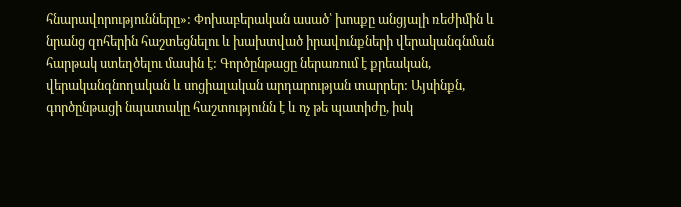հնարավորությունները»: Փոխաբերական ասած՝ խոսքը անցյալի ռեժիմին և նրանց զոհերին հաշտեցնելու և խախտված իրավունքների վերականգնման հարթակ ստեղծելու մասին է: Գործընթացը ներառում է քրեական, վերականգնողական և սոցիալական արդարության տարրեր: Այսինքն, գործընթացի նպատակը հաշտությունն է և ոչ թե պատիժը, իսկ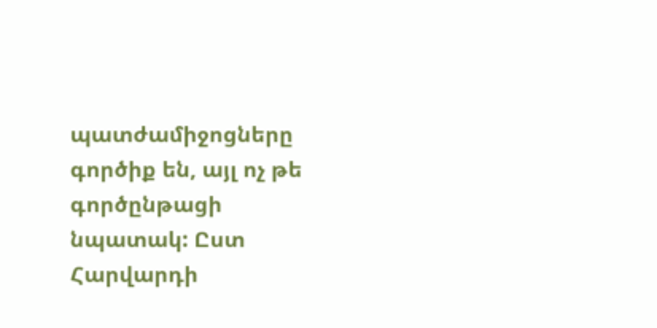պատժամիջոցները գործիք են, այլ ոչ թե գործընթացի նպատակ: Ըստ Հարվարդի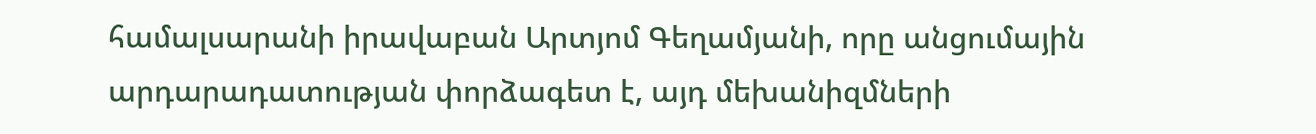համալսարանի իրավաբան Արտյոմ Գեղամյանի, որը անցումային արդարադատության փորձագետ է, այդ մեխանիզմների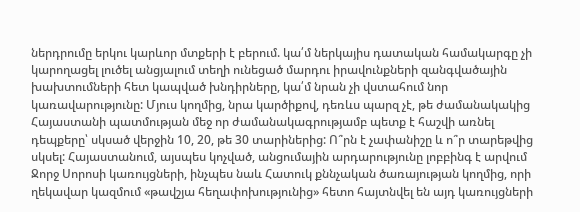ներդրումը երկու կարևոր մտքերի է բերում. կա՛մ ներկայիս դատական համակարգը չի կարողացել լուծել անցյալում տեղի ունեցած մարդու իրավունքների զանգվածային խախտումների հետ կապված խնդիրները, կա՛մ նրան չի վստահում նոր կառավարությունը: Մյուս կողմից, նրա կարծիքով, դեռևս պարզ չէ, թե ժամանակակից Հայաստանի պատմության մեջ որ ժամանակագրությամբ պետք է հաշվի առնել դեպքերը՝ սկսած վերջին 10, 20, թե 30 տարիներից: Ո՞րն է չափանիշը և ո՞ր տարեթվից սկսել: Հայաստանում, այսպես կոչված, անցումային արդարությունը լոբբինգ է արվում Ջորջ Սորոսի կառույցների, ինչպես նաև Հատուկ քննչական ծառայության կողմից, որի ղեկավար կազմում «թավշյա հեղափոխությունից» հետո հայտնվել են այդ կառույցների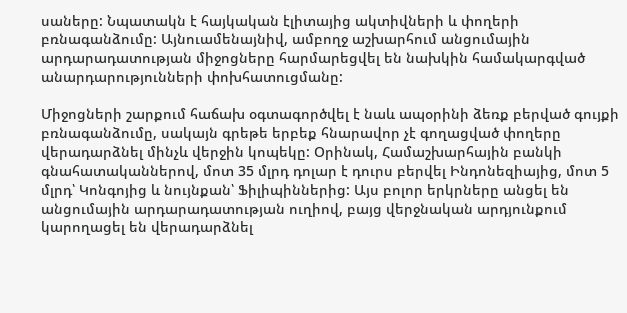սաները: Նպատակն է հայկական էլիտայից ակտիվների և փողերի բռնագանձումը: Այնուամենայնիվ, ամբողջ աշխարհում անցումային արդարադատության միջոցները հարմարեցվել են նախկին համակարգված անարդարությունների փոխհատուցմանը:

Միջոցների շարքում հաճախ օգտագործվել է նաև ապօրինի ձեռք բերված գույքի բռնագանձումը, սակայն գրեթե երբեք հնարավոր չէ գողացված փողերը վերադարձնել մինչև վերջին կոպեկը: Օրինակ, Համաշխարհային բանկի գնահատականներով, մոտ 35 մլրդ դոլար է դուրս բերվել Ինդոնեզիայից, մոտ 5 մլրդ՝ Կոնգոյից և նույնքան՝ Ֆիլիպիններից: Այս բոլոր երկրները անցել են անցումային արդարադատության ուղիով, բայց վերջնական արդյունքում կարողացել են վերադարձնել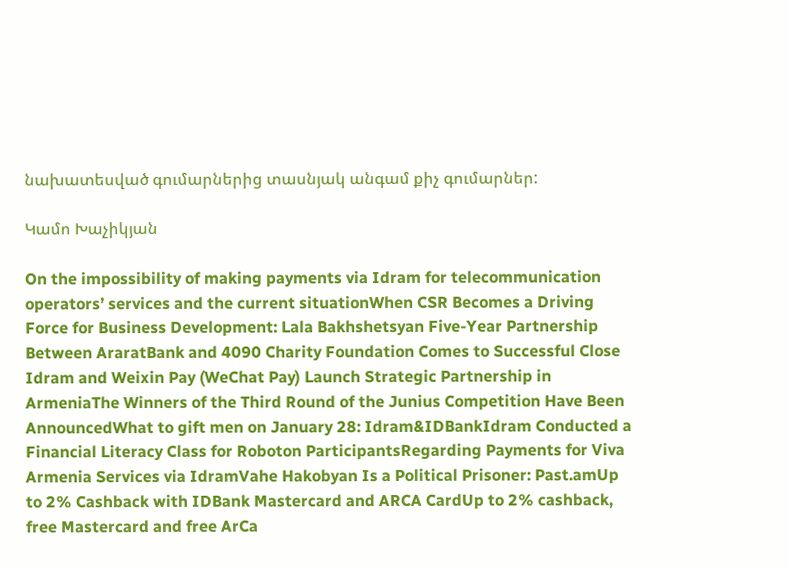նախատեսված գումարներից տասնյակ անգամ քիչ գումարներ:

Կամո Խաչիկյան

On the impossibility of making payments via Idram for telecommunication operators’ services and the current situationWhen CSR Becomes a Driving Force for Business Development: Lala Bakhshetsyan Five-Year Partnership Between AraratBank and 4090 Charity Foundation Comes to Successful Close Idram and Weixin Pay (WeChat Pay) Launch Strategic Partnership in ArmeniaThe Winners of the Third Round of the Junius Competition Have Been AnnouncedWhat to gift men on January 28: Idram&IDBankIdram Conducted a Financial Literacy Class for Roboton ParticipantsRegarding Payments for Viva Armenia Services via IdramVahe Hakobyan Is a Political Prisoner: Past.amUp to 2% Cashback with IDBank Mastercard and ARCA CardUp to 2% cashback, free Mastercard and free ArCa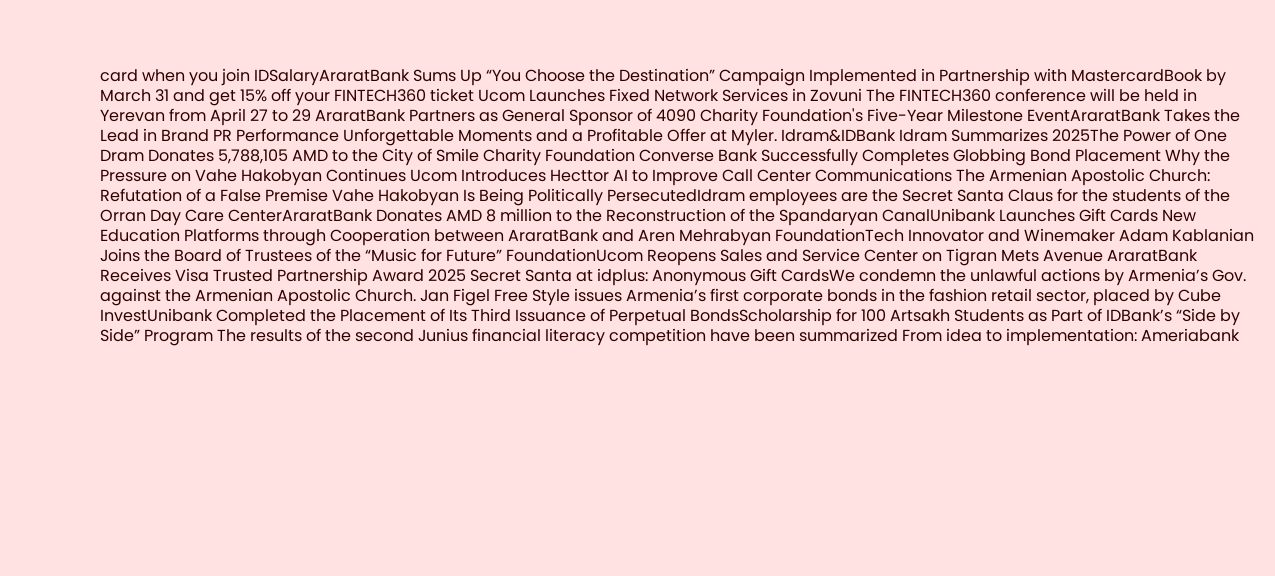card when you join IDSalaryAraratBank Sums Up “You Choose the Destination” Campaign Implemented in Partnership with MastercardBook by March 31 and get 15% off your FINTECH360 ticket Ucom Launches Fixed Network Services in Zovuni The FINTECH360 conference will be held in Yerevan from April 27 to 29 AraratBank Partners as General Sponsor of 4090 Charity Foundation's Five-Year Milestone EventAraratBank Takes the Lead in Brand PR Performance Unforgettable Moments and a Profitable Offer at Myler. Idram&IDBank Idram Summarizes 2025The Power of One Dram Donates 5,788,105 AMD to the City of Smile Charity Foundation Converse Bank Successfully Completes Globbing Bond Placement Why the Pressure on Vahe Hakobyan Continues Ucom Introduces Hecttor AI to Improve Call Center Communications The Armenian Apostolic Church: Refutation of a False Premise Vahe Hakobyan Is Being Politically PersecutedIdram employees are the Secret Santa Claus for the students of the Orran Day Care CenterAraratBank Donates AMD 8 million to the Reconstruction of the Spandaryan CanalUnibank Launches Gift Cards New Education Platforms through Cooperation between AraratBank and Aren Mehrabyan FoundationTech Innovator and Winemaker Adam Kablanian Joins the Board of Trustees of the “Music for Future” FoundationUcom Reopens Sales and Service Center on Tigran Mets Avenue AraratBank Receives Visa Trusted Partnership Award 2025 Secret Santa at idplus: Anonymous Gift CardsWe condemn the unlawful actions by Armenia’s Gov. against the Armenian Apostolic Church. Jan Figel Free Style issues Armenia’s first corporate bonds in the fashion retail sector, placed by Cube InvestUnibank Completed the Placement of Its Third Issuance of Perpetual BondsScholarship for 100 Artsakh Students as Part of IDBank’s “Side by Side” Program The results of the second Junius financial literacy competition have been summarized From idea to implementation: Ameriabank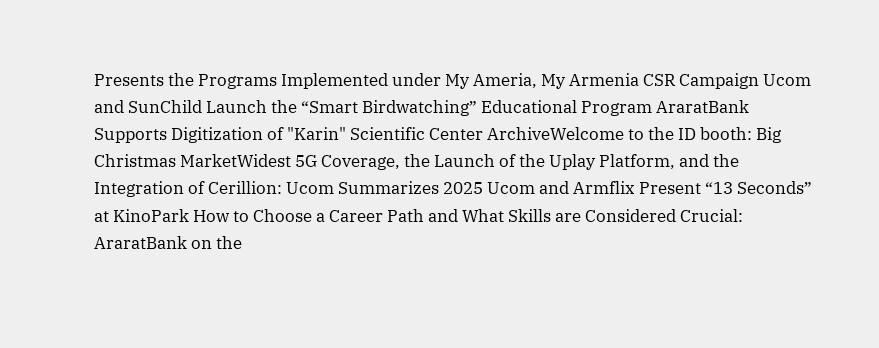Presents the Programs Implemented under My Ameria, My Armenia CSR Campaign Ucom and SunChild Launch the “Smart Birdwatching” Educational Program AraratBank Supports Digitization of "Karin" Scientific Center ArchiveWelcome to the ID booth: Big Christmas MarketWidest 5G Coverage, the Launch of the Uplay Platform, and the Integration of Cerillion: Ucom Summarizes 2025 Ucom and Armflix Present “13 Seconds” at KinoPark How to Choose a Career Path and What Skills are Considered Crucial: AraratBank on the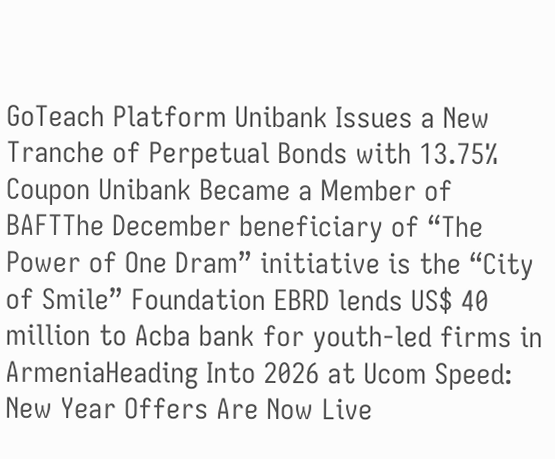GoTeach Platform Unibank Issues a New Tranche of Perpetual Bonds with 13.75% Coupon Unibank Became a Member of BAFTThe December beneficiary of “The Power of One Dram” initiative is the “City of Smile” Foundation EBRD lends US$ 40 million to Acba bank for youth-led firms in ArmeniaHeading Into 2026 at Ucom Speed։ New Year Offers Are Now Live